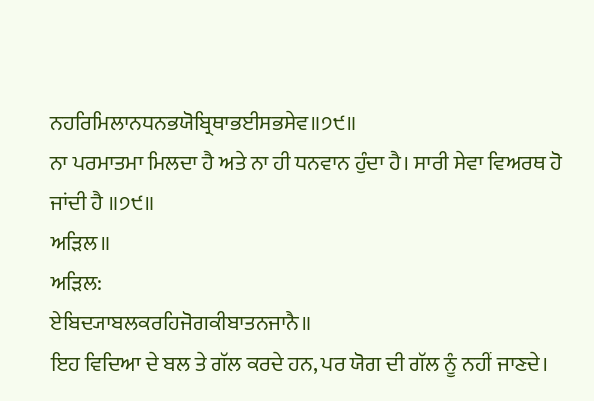ਨਹਰਿਮਿਲਾਨਧਨਭਯੋਬ੍ਰਿਥਾਭਈਸਭਸੇਵ॥੭੯॥
ਨਾ ਪਰਮਾਤਮਾ ਮਿਲਦਾ ਹੈ ਅਤੇ ਨਾ ਹੀ ਧਨਵਾਨ ਹੁੰਦਾ ਹੈ। ਸਾਰੀ ਸੇਵਾ ਵਿਅਰਥ ਹੋ ਜਾਂਦੀ ਹੈ ॥੭੯॥
ਅੜਿਲ॥
ਅੜਿਲ:
ਏਬਿਦ੍ਯਾਬਲਕਰਹਿਜੋਗਕੀਬਾਤਨਜਾਨੈ॥
ਇਹ ਵਿਦਿਆ ਦੇ ਬਲ ਤੇ ਗੱਲ ਕਰਦੇ ਹਨ, ਪਰ ਯੋਗ ਦੀ ਗੱਲ ਨੂੰ ਨਹੀਂ ਜਾਣਦੇ।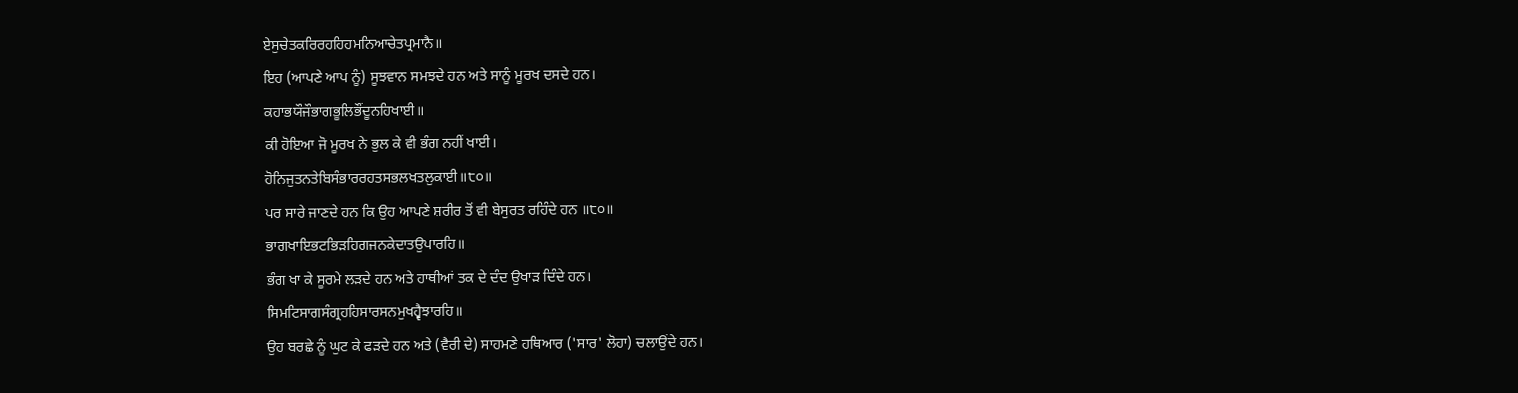ਏਸੁਚੇਤਕਰਿਰਹਹਿਹਮਨਿਆਚੇਤਪ੍ਰਮਾਨੈ॥
ਇਹ (ਆਪਣੇ ਆਪ ਨੂੰ) ਸੂਝਵਾਨ ਸਮਝਦੇ ਹਨ ਅਤੇ ਸਾਨੂੰ ਮੂਰਖ ਦਸਦੇ ਹਨ।
ਕਹਾਭਯੌਜੌਭਾਗਭੂਲਿਭੌਂਦੂਨਹਿਖਾਈ॥
ਕੀ ਹੋਇਆ ਜੋ ਮੂਰਖ ਨੇ ਭੁਲ ਕੇ ਵੀ ਭੰਗ ਨਹੀਂ ਖਾਈ।
ਹੋਨਿਜੁਤਨਤੇਬਿਸੰਭਾਰਰਹਤਸਭਲਖਤਲੁਕਾਈ॥੮੦॥
ਪਰ ਸਾਰੇ ਜਾਣਦੇ ਹਨ ਕਿ ਉਹ ਆਪਣੇ ਸ਼ਰੀਰ ਤੋਂ ਵੀ ਬੇਸੁਰਤ ਰਹਿੰਦੇ ਹਨ ॥੮੦॥
ਭਾਗਖਾਇਭਟਭਿੜਹਿਗਜਨਕੇਦਾਤਉਪਾਰਹਿ॥
ਭੰਗ ਖਾ ਕੇ ਸੂਰਮੇ ਲੜਦੇ ਹਨ ਅਤੇ ਹਾਥੀਆਂ ਤਕ ਦੇ ਦੰਦ ਉਖਾੜ ਦਿੰਦੇ ਹਨ।
ਸਿਮਟਿਸਾਗਸੰਗ੍ਰਹਹਿਸਾਰਸਨਮੁਖਹ੍ਵੈਝਾਰਹਿ॥
ਉਹ ਬਰਛੇ ਨੂੰ ਘੁਟ ਕੇ ਫੜਦੇ ਹਨ ਅਤੇ (ਵੈਰੀ ਦੇ) ਸਾਹਮਣੇ ਹਥਿਆਰ ('ਸਾਰ' ਲੋਹਾ) ਚਲਾਉਂਦੇ ਹਨ।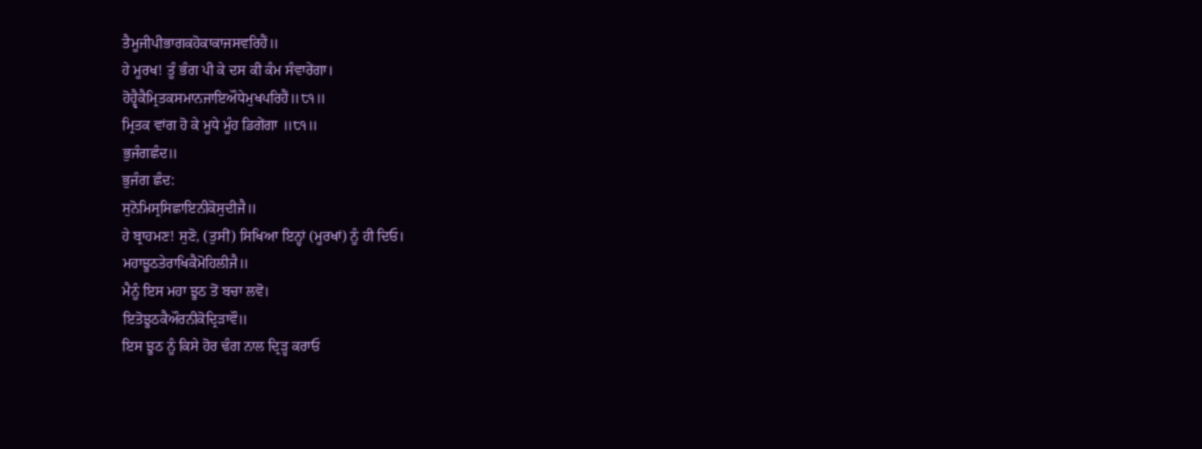ਤੈਮੂਜੀਪੀਭਾਗਕਹੋਕਾਕਾਜਸਵਰਿਹੈਂ॥
ਹੇ ਮੂਰਖ! ਤੂੰ ਭੰਗ ਪੀ ਕੇ ਦਸ ਕੀ ਕੰਮ ਸੰਵਾਰੇਂਗਾ।
ਹੋਹ੍ਵੈਕੈਮ੍ਰਿਤਕਸਮਾਨਜਾਇਔਧੇਮੁਖਪਰਿਹੈਂ॥੮੧॥
ਮ੍ਰਿਤਕ ਵਾਂਗ ਹੋ ਕੇ ਮੂਧੇ ਮੂੰਹ ਡਿਗੇਂਗਾ ॥੮੧॥
ਭੁਜੰਗਛੰਦ॥
ਭੁਜੰਗ ਛੰਦ:
ਸੁਨੋਮਿਸ੍ਰਸਿਛਾਇਨੀਕੋਸੁਦੀਜੈ॥
ਹੇ ਬ੍ਰਾਹਮਣ! ਸੁਣੋ, (ਤੁਸੀਂ) ਸਿਖਿਆ ਇਨ੍ਹਾਂ (ਮੂਰਖਾਂ) ਨੂੰ ਹੀ ਦਿਓ।
ਮਹਾਝੂਠਤੇਰਾਖਿਕੈਮੋਹਿਲੀਜੈ॥
ਮੈਨੂੰ ਇਸ ਮਹਾ ਝੂਠ ਤੋਂ ਬਚਾ ਲਵੋ।
ਇਤੋਝੂਠਕੈਔਰਨੀਕੋਦ੍ਰਿੜਾਵੌ॥
ਇਸ ਝੂਠ ਨੂੰ ਕਿਸੇ ਹੋਰ ਢੰਗ ਨਾਲ ਦ੍ਰਿੜ੍ਹ ਕਰਾਓ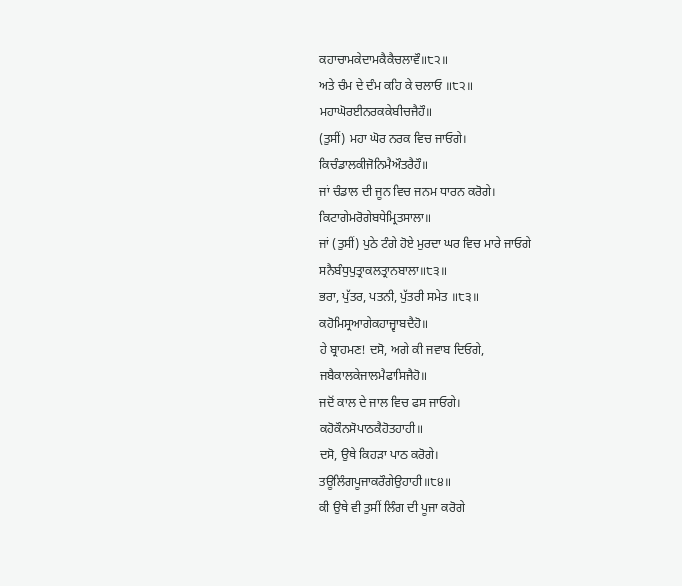ਕਹਾਚਾਮਕੇਦਾਮਕੈਕੈਚਲਾਵੌ॥੮੨॥
ਅਤੇ ਚੰਮ ਦੇ ਦੰਮ ਕਹਿ ਕੇ ਚਲਾਓ ॥੮੨॥
ਮਹਾਘੋਰਈਨਰਕਕੇਬੀਚਜੈਹੌ॥
(ਤੁਸੀਂ) ਮਹਾ ਘੋਰ ਨਰਕ ਵਿਚ ਜਾਓਗੇ।
ਕਿਚੰਡਾਲਕੀਜੋਨਿਮੈਔਤਰੈਹੌ॥
ਜਾਂ ਚੰਡਾਲ ਦੀ ਜੂਨ ਵਿਚ ਜਨਮ ਧਾਰਨ ਕਰੋਗੇ।
ਕਿਟਾਗੇਮਰੋਗੇਬਧੇਮ੍ਰਿਤਸਾਲਾ॥
ਜਾਂ (ਤੁਸੀਂ) ਪੁਠੇ ਟੰਗੇ ਹੋਏ ਮੁਰਦਾ ਘਰ ਵਿਚ ਮਾਰੇ ਜਾਓਗੇ
ਸਨੈਬੰਧੁਪੁਤ੍ਰਾਕਲਤ੍ਰਾਨਬਾਲਾ॥੮੩॥
ਭਰਾ, ਪੁੱਤਰ, ਪਤਨੀ, ਪੁੱਤਰੀ ਸਮੇਤ ॥੮੩॥
ਕਹੋਮਿਸ੍ਰਆਗੇਕਹਾਜ੍ਵਾਬਦੈਹੋ॥
ਹੇ ਬ੍ਰਾਹਮਣ! ਦਸੋ, ਅਗੇ ਕੀ ਜਵਾਬ ਦਿਓਗੇ,
ਜਬੈਕਾਲਕੇਜਾਲਮੈਫਾਸਿਜੈਹੋ॥
ਜਦੋਂ ਕਾਲ ਦੇ ਜਾਲ ਵਿਚ ਫਸ ਜਾਓਗੇ।
ਕਹੋਕੌਨਸੋਪਾਠਕੈਹੋਤਹਾਹੀ॥
ਦਸੋ, ਉਥੇ ਕਿਹੜਾ ਪਾਠ ਕਰੋਗੇ।
ਤਊਲਿੰਗਪੂਜਾਕਰੌਗੇਉਹਾਹੀ॥੮੪॥
ਕੀ ਉਥੇ ਵੀ ਤੁਸੀਂ ਲਿੰਗ ਦੀ ਪੂਜਾ ਕਰੋਗੇ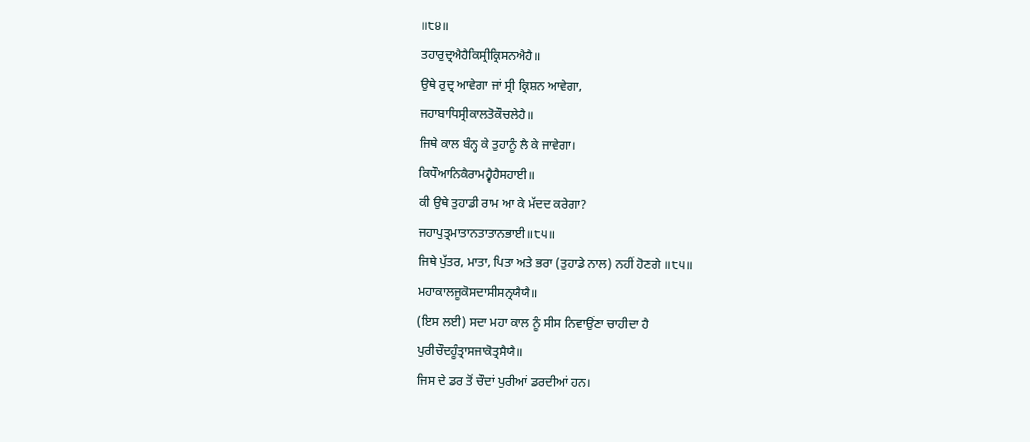॥੮੪॥
ਤਹਾਰੁਦ੍ਰਐਹੈਕਿਸ੍ਰੀਕ੍ਰਿਸਨਐਹੈ॥
ਉਥੇ ਰੁਦ੍ਰ ਆਵੇਗਾ ਜਾਂ ਸ੍ਰੀ ਕ੍ਰਿਸ਼ਨ ਆਵੇਗਾ,
ਜਹਾਬਾਧਿਸ੍ਰੀਕਾਲਤੋਕੌਚਲੇਹੈ॥
ਜਿਥੇ ਕਾਲ ਬੰਨ੍ਹ ਕੇ ਤੁਹਾਨੂੰ ਲੈ ਕੇ ਜਾਵੇਗਾ।
ਕਿਧੌਆਨਿਕੈਰਾਮਹ੍ਵੈਹੈਸਹਾਈ॥
ਕੀ ਉਥੇ ਤੁਹਾਡੀ ਰਾਮ ਆ ਕੇ ਮੱਦਦ ਕਰੇਗਾ?
ਜਹਾਪੁਤ੍ਰਮਾਤਾਨਤਾਤਾਨਭਾਈ॥੮੫॥
ਜਿਥੇ ਪੁੱਤਰ, ਮਾਤਾ, ਪਿਤਾ ਅਤੇ ਭਰਾ (ਤੁਹਾਡੇ ਨਾਲ) ਨਹੀਂ ਹੋਣਗੇ ॥੮੫॥
ਮਹਾਕਾਲਜੂਕੋਸਦਾਸੀਸਨ੍ਰਯੈਯੈ॥
(ਇਸ ਲਈ) ਸਦਾ ਮਹਾ ਕਾਲ ਨੂੰ ਸੀਸ ਨਿਵਾਉਂਣਾ ਚਾਹੀਦਾ ਹੈ
ਪੁਰੀਚੌਦਹੂੰਤ੍ਰਾਸਜਾਕੋਤ੍ਰਸੈਯੈ॥
ਜਿਸ ਦੇ ਡਰ ਤੋਂ ਚੌਦਾਂ ਪੁਰੀਆਂ ਡਰਦੀਆਂ ਹਨ।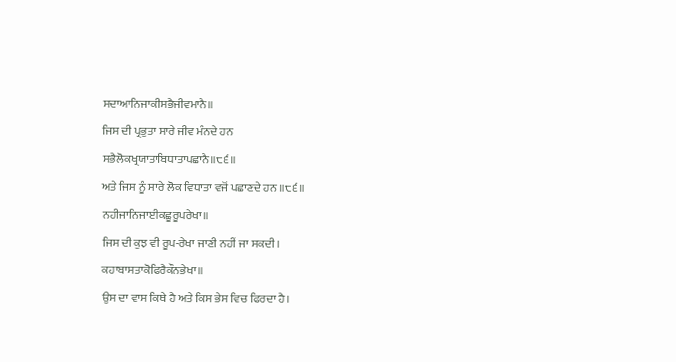ਸਦਾਆਨਿਜਾਕੀਸਭੈਜੀਵਮਾਨੈ॥
ਜਿਸ ਦੀ ਪ੍ਰਭੁਤਾ ਸਾਰੇ ਜੀਵ ਮੰਨਦੇ ਹਨ
ਸਭੈਲੋਕਖ੍ਰਯਾਤਾਬਿਧਾਤਾਪਛਾਨੈ॥੮੬॥
ਅਤੇ ਜਿਸ ਨੂੰ ਸਾਰੇ ਲੋਕ ਵਿਧਾਤਾ ਵਜੋਂ ਪਛਾਣਦੇ ਹਨ ॥੮੬॥
ਨਹੀਜਾਨਿਜਾਈਕਛੂਰੂਪਰੇਖਾ॥
ਜਿਸ ਦੀ ਕੁਝ ਵੀ ਰੂਪ-ਰੇਖਾ ਜਾਣੀ ਨਹੀਂ ਜਾ ਸਕਦੀ।
ਕਹਾਬਾਸਤਾਕੋਫਿਰੈਕੌਨਭੇਖਾ॥
ਉਸ ਦਾ ਵਾਸ ਕਿਥੇ ਹੈ ਅਤੇ ਕਿਸ ਭੇਸ ਵਿਚ ਫਿਰਦਾ ਹੈ।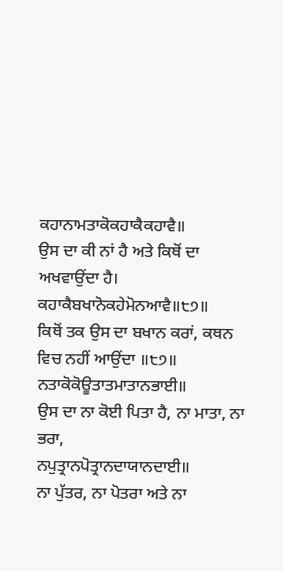ਕਹਾਨਾਮਤਾਕੋਕਹਾਕੈਕਹਾਵੈ॥
ਉਸ ਦਾ ਕੀ ਨਾਂ ਹੈ ਅਤੇ ਕਿਥੋਂ ਦਾ ਅਖਵਾਉਂਦਾ ਹੈ।
ਕਹਾਕੈਬਖਾਨੋਕਹੇਮੋਨਆਵੈ॥੮੭॥
ਕਿਥੋਂ ਤਕ ਉਸ ਦਾ ਬਖਾਨ ਕਰਾਂ, ਕਥਨ ਵਿਚ ਨਹੀਂ ਆਉਂਦਾ ॥੮੭॥
ਨਤਾਕੋਕੋਊਤਾਤਮਾਤਾਨਭਾਈ॥
ਉਸ ਦਾ ਨਾ ਕੋਈ ਪਿਤਾ ਹੈ, ਨਾ ਮਾਤਾ, ਨਾ ਭਰਾ,
ਨਪੁਤ੍ਰਾਨਪੋਤ੍ਰਾਨਦਾਯਾਨਦਾਈ॥
ਨਾ ਪੁੱਤਰ, ਨਾ ਪੋਤਰਾ ਅਤੇ ਨਾ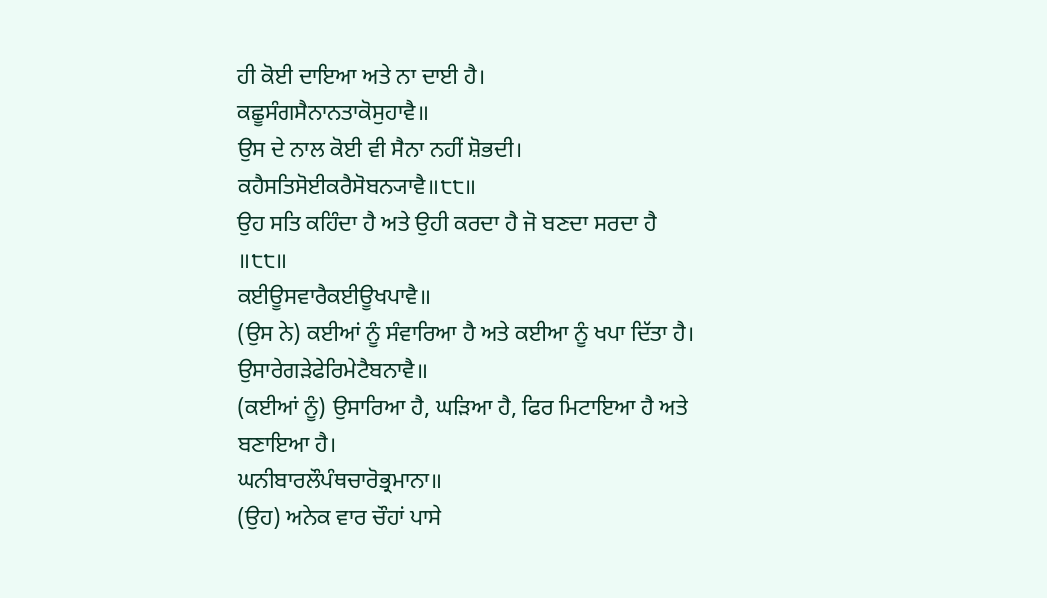ਹੀ ਕੋਈ ਦਾਇਆ ਅਤੇ ਨਾ ਦਾਈ ਹੈ।
ਕਛੂਸੰਗਸੈਨਾਨਤਾਕੋਸੁਹਾਵੈ॥
ਉਸ ਦੇ ਨਾਲ ਕੋਈ ਵੀ ਸੈਨਾ ਨਹੀਂ ਸ਼ੋਭਦੀ।
ਕਹੈਸਤਿਸੋਈਕਰੈਸੋਬਨ੍ਯਾਵੈ॥੮੮॥
ਉਹ ਸਤਿ ਕਹਿੰਦਾ ਹੈ ਅਤੇ ਉਹੀ ਕਰਦਾ ਹੈ ਜੋ ਬਣਦਾ ਸਰਦਾ ਹੈ ॥੮੮॥
ਕਈਊਸਵਾਰੈਕਈਊਖਪਾਵੈ॥
(ਉਸ ਨੇ) ਕਈਆਂ ਨੂੰ ਸੰਵਾਰਿਆ ਹੈ ਅਤੇ ਕਈਆ ਨੂੰ ਖਪਾ ਦਿੱਤਾ ਹੈ।
ਉਸਾਰੇਗੜੇਫੇਰਿਮੇਟੈਬਨਾਵੈ॥
(ਕਈਆਂ ਨੂੰ) ਉਸਾਰਿਆ ਹੈ, ਘੜਿਆ ਹੈ, ਫਿਰ ਮਿਟਾਇਆ ਹੈ ਅਤੇ ਬਣਾਇਆ ਹੈ।
ਘਨੀਬਾਰਲੌਪੰਥਚਾਰੋਭ੍ਰਮਾਨਾ॥
(ਉਹ) ਅਨੇਕ ਵਾਰ ਚੌਹਾਂ ਪਾਸੇ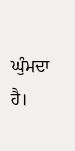ਘੁੰਮਦਾ ਹੈ।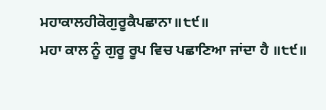ਮਹਾਕਾਲਹੀਕੋਗੁਰੂਕੈਪਛਾਨਾ॥੮੯॥
ਮਹਾ ਕਾਲ ਨੂੰ ਗੁਰੂ ਰੂਪ ਵਿਚ ਪਛਾਣਿਆ ਜਾਂਦਾ ਹੈ ॥੮੯॥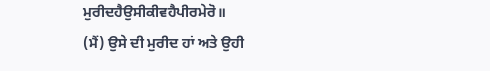ਮੁਰੀਦਹੈਉਸੀਕੀਵਹੈਪੀਰਮੇਰੋ॥
(ਮੈਂ) ਉਸੇ ਦੀ ਮੁਰੀਦ ਹਾਂ ਅਤੇ ਉਹੀ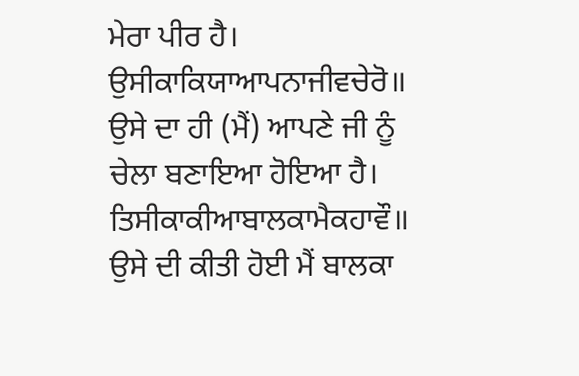ਮੇਰਾ ਪੀਰ ਹੈ।
ਉਸੀਕਾਕਿਯਾਆਪਨਾਜੀਵਚੇਰੋ॥
ਉਸੇ ਦਾ ਹੀ (ਮੈਂ) ਆਪਣੇ ਜੀ ਨੂੰ ਚੇਲਾ ਬਣਾਇਆ ਹੋਇਆ ਹੈ।
ਤਿਸੀਕਾਕੀਆਬਾਲਕਾਮੈਕਹਾਵੌ॥
ਉਸੇ ਦੀ ਕੀਤੀ ਹੋਈ ਮੈਂ ਬਾਲਕਾ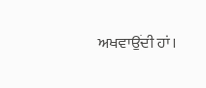ਅਖਵਾਉਂਦੀ ਹਾਂ।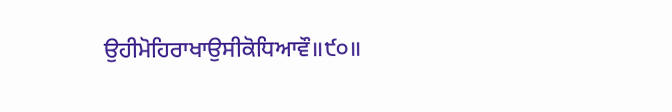ਉਹੀਮੋਹਿਰਾਖਾਉਸੀਕੋਧਿਆਵੌ॥੯੦॥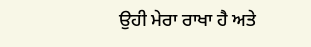ਉਹੀ ਮੇਰਾ ਰਾਖਾ ਹੈ ਅਤੇ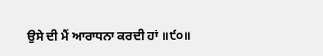ਉਸੇ ਦੀ ਮੈਂ ਆਰਾਧਨਾ ਕਰਦੀ ਹਾਂ ॥੯੦॥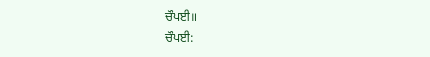ਚੌਪਈ॥
ਚੌਪਈ: